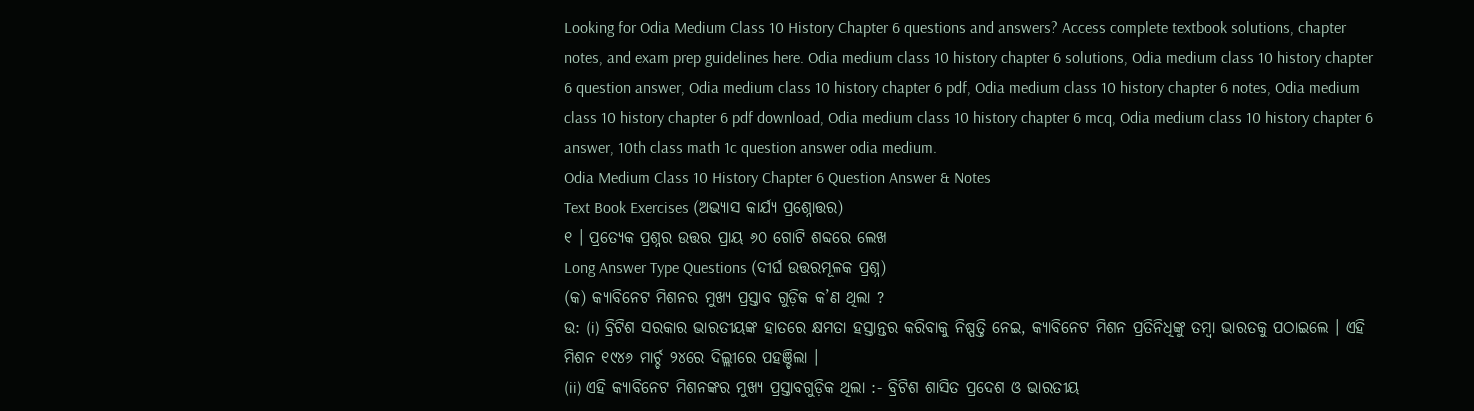Looking for Odia Medium Class 10 History Chapter 6 questions and answers? Access complete textbook solutions, chapter notes, and exam prep guidelines here. Odia medium class 10 history chapter 6 solutions, Odia medium class 10 history chapter 6 question answer, Odia medium class 10 history chapter 6 pdf, Odia medium class 10 history chapter 6 notes, Odia medium class 10 history chapter 6 pdf download, Odia medium class 10 history chapter 6 mcq, Odia medium class 10 history chapter 6 answer, 10th class math 1c question answer odia medium.
Odia Medium Class 10 History Chapter 6 Question Answer & Notes
Text Book Exercises (ଅଭ୍ୟାସ କାର୍ଯ୍ୟ ପ୍ରଶ୍ନୋତ୍ତର)
୧ । ପ୍ରତ୍ୟେକ ପ୍ରଶ୍ନର ଉତ୍ତର ପ୍ରାୟ ୬୦ ଗୋଟି ଶବ୍ଦରେ ଲେଖ
Long Answer Type Questions (ଦୀର୍ଘ ଉତ୍ତରମୂଳକ ପ୍ରଶ୍ନ)
(କ) କ୍ୟାବିନେଟ ମିଶନର ମୁଖ୍ୟ ପ୍ରସ୍ତାବ ଗୁଡ଼ିକ କ’ଣ ଥିଲା ?
ଉ: (i) ବ୍ରିଟିଶ ସରକାର ଭାରତୀୟଙ୍କ ହାତରେ କ୍ଷମତା ହସ୍ତାନ୍ତର କରିବାକୁ ନିଷ୍ପତ୍ତି ନେଇ, କ୍ୟାବିନେଟ ମିଶନ ପ୍ରତିନିଧିଙ୍କୁ ତମ୍ବା ଭାରତକୁ ପଠାଇଲେ । ଏହି ମିଶନ ୧୯୪୬ ମାର୍ଚ୍ଚ ୨୪ରେ ଦିଲ୍ଲୀରେ ପହଞ୍ଚିଲା ।
(ii) ଏହି କ୍ୟାବିନେଟ ମିଶନଙ୍କର ମୁଖ୍ୟ ପ୍ରସ୍ତାବଗୁଡ଼ିକ ଥିଲା :- ବ୍ରିଟିଶ ଶାସିତ ପ୍ରଦେଶ ଓ ଭାରତୀୟ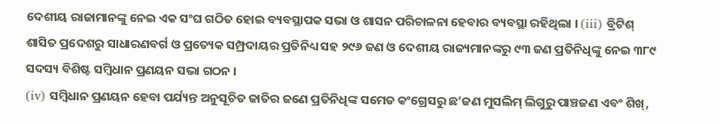ଦେଶୀୟ ରାଜାମାନଙ୍କୁ ନେଇ ଏକ ସଂଘ ଗଠିତ ହୋଇ ବ୍ୟବସ୍ଥାପକ ସଭା ଓ ଶାସନ ପରିଚାଳନା ହେବାର ବ୍ୟବସ୍ଥା ରହିଥିଲା । (iii) ବ୍ରିଟିଶ୍ ଶାସିତ ପ୍ରଦେଶରୁ ସାଧାରଣବର୍ଗ ଓ ପ୍ରତ୍ୟେକ ସମ୍ପ୍ରଦାୟର ପ୍ରତିନିଧ୍ୟ ସହ ୨୯୬ ଜଣ ଓ ଦେଶୀୟ ରାଜ୍ୟମାନଙ୍କରୁ ୯୩ ଜଣ ପ୍ରତିନିଧିଙ୍କୁ ନେଇ ୩୮୯ ସଦସ୍ୟ ବିଶିଷ୍ଟ ସମ୍ବିଧାନ ପ୍ରଣୟନ ସଭା ଗଠନ ।
(iv) ସମ୍ବିଧାନ ପ୍ରଣୟନ ହେବା ପର୍ଯ୍ୟନ୍ତ ଅନୁସୂଚିତ ଜାତିର ଜଣେ ପ୍ରତିନିଧିଙ୍କ ସମେତ କଂଗ୍ରେସରୁ ଛ’ଜଣ ମୁସଲିମ୍ ଲିଗୁରୁ ପାଞ୍ଚଜଣ ଏବଂ ଶିଖ୍,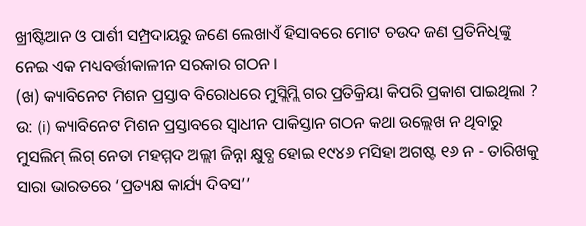ଖ୍ରୀଷ୍ଟିଆନ ଓ ପାର୍ଶୀ ସମ୍ପ୍ରଦାୟରୁ ଜଣେ ଲେଖାଏଁ ହିସାବରେ ମୋଟ ଚଉଦ ଜଣ ପ୍ରତିନିଧିଙ୍କୁ ନେଇ ଏକ ମଧ୍ୟବର୍ତ୍ତୀକାଳୀନ ସରକାର ଗଠନ ।
(ଖ) କ୍ୟାବିନେଟ ମିଶନ ପ୍ରସ୍ତାବ ବିରୋଧରେ ମୁସ୍ଲିମ୍ଲି ଗର ପ୍ରତିକ୍ରିୟା କିପରି ପ୍ରକାଶ ପାଇଥିଲା ?
ଉ: (i) କ୍ୟାବିନେଟ ମିଶନ ପ୍ରସ୍ତାବରେ ସ୍ଵାଧୀନ ପାକିସ୍ତାନ ଗଠନ କଥା ଉଲ୍ଲେଖ ନ ଥିବାରୁ ମୁସଲିମ୍ ଲିଗ୍ ନେତା ମହମ୍ମଦ ଅଲ୍ଲୀ ଜିନ୍ନା କ୍ଷୁବ୍ଧ ହୋଇ ୧୯୪୬ ମସିହା ଅଗଷ୍ଟ ୧୬ ନ - ତାରିଖକୁ ସାରା ଭାରତରେ ‘ପ୍ରତ୍ୟକ୍ଷ କାର୍ଯ୍ୟ ଦିବସ’’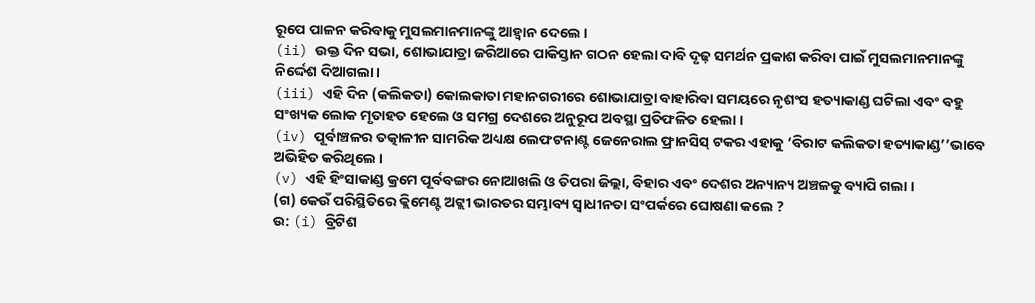ରୂପେ ପାଳନ କରିବାକୁ ମୁସଲମାନମାନଙ୍କୁ ଆହ୍ଵାନ ଦେଲେ ।
(ii) ଉକ୍ତ ଦିନ ସଭା, ଶୋଭାଯାତ୍ରା ଜରିଆରେ ପାକିସ୍ତାନ ଗଠନ ହେଲା ଦାବି ଦୃଢ଼ ସମର୍ଥନ ପ୍ରକାଶ କରିବା ପାଇଁ ମୁସଲମାନମାନଙ୍କୁ ନିର୍ଦ୍ଦେଶ ଦିଆଗଲା ।
(iii) ଏହି ଦିନ (କଲିକତା) କୋଲକାତା ମହାନଗରୀରେ ଶୋଭାଯାତ୍ରା ବାହାରିବା ସମୟରେ ନୃଶଂସ ହତ୍ୟାକାଣ୍ଡ ଘଟିଲା ଏବଂ ବହୁ ସଂଖ୍ୟକ ଲୋକ ମୃତାହତ ହେଲେ ଓ ସମଗ୍ର ଦେଶରେ ଅନୁରୂପ ଅବସ୍ଥା ପ୍ରତିଫଳିତ ହେଲା ।
(iv) ପୂର୍ବାଞ୍ଚଳର ତତ୍କାଳୀନ ସାମରିକ ଅଧ୍ୟକ୍ଷ ଲେଫଟନାଣ୍ଟ ଜେନେରାଲ ଫ୍ରାନସିସ୍ ଟକର ଏହାକୁ ‘ବିରାଟ କଲିକତା ହତ୍ୟାକାଣ୍ଡ’’ଭାବେ ଅଭିହିତ କରିଥିଲେ ।
(v) ଏହି ହିଂସାକାଣ୍ଡ କ୍ରମେ ପୂର୍ବବଙ୍ଗର ନୋଆଖଲି ଓ ତିପରା ଜିଲ୍ଲା, ବିହାର ଏବଂ ଦେଶର ଅନ୍ୟାନ୍ୟ ଅଞ୍ଚଳକୁ ବ୍ୟାପି ଗଲା ।
(ଗ) କେଉଁ ପରିସ୍ଥିତିରେ କ୍ଲିମେଣ୍ଟ ଅଟ୍ଲୀ ଭାରତର ସମ୍ଭାବ୍ୟ ସ୍ଵାଧୀନତା ସଂପର୍କରେ ଘୋଷଣା କଲେ ?
ଉ: (i) ବ୍ରିଟିଶ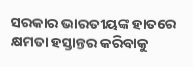ସରକାର ଭାରତୀୟଙ୍କ ହାତରେ କ୍ଷମତା ହସ୍ତାନ୍ତର କରିବାକୁ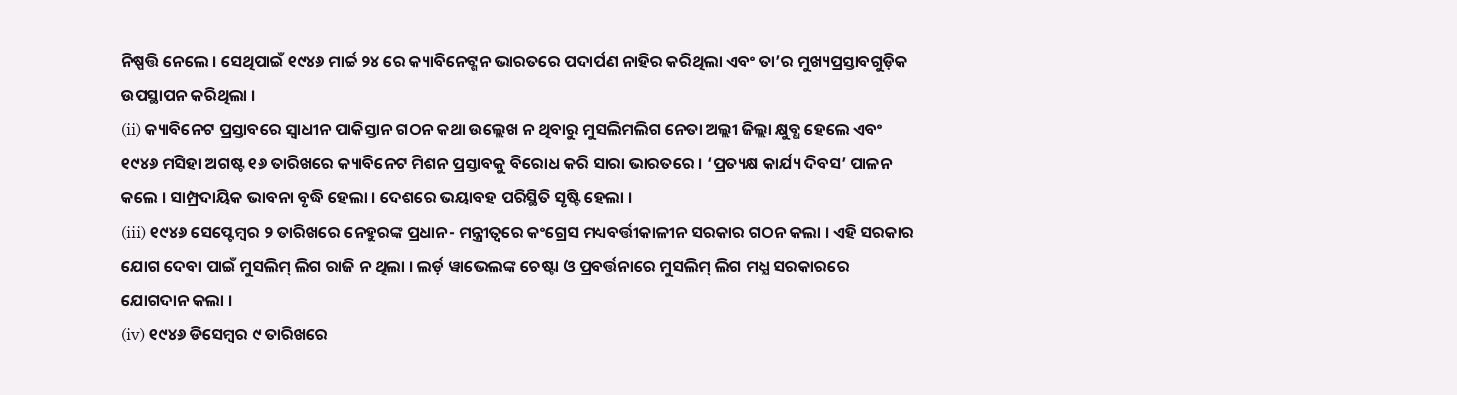ନିଷ୍ପତ୍ତି ନେଲେ । ସେଥିପାଇଁ ୧୯୪୬ ମାର୍ଚ୍ଚ ୨୪ ରେ କ୍ୟାବିନେଟ୍ଶନ ଭାରତରେ ପଦାର୍ପଣ ନାହିର କରିଥିଲା ଏବଂ ତା’ର ମୁଖ୍ୟପ୍ରସ୍ତାବଗୁଡ଼ିକ ଉପସ୍ଥାପନ କରିଥିଲା ।
(ii) କ୍ୟାବିନେଟ ପ୍ରସ୍ତାବରେ ସ୍ଵାଧୀନ ପାକିସ୍ତାନ ଗଠନ କଥା ଉଲ୍ଲେଖ ନ ଥିବାରୁ ମୁସଲିମଲିଗ ନେତା ଅଲ୍ଲୀ ଜିଲ୍ଲା କ୍ଷୁବ୍ଧ ହେଲେ ଏବଂ ୧୯୪୬ ମସିହା ଅଗଷ୍ଟ ୧୬ ତାରିଖରେ କ୍ୟାବିନେଟ ମିଶନ ପ୍ରସ୍ତାବକୁ ବିରୋଧ କରି ସାରା ଭାରତରେ । ‘ପ୍ରତ୍ୟକ୍ଷ କାର୍ଯ୍ୟ ଦିବସ’ ପାଳନ କଲେ । ସାମ୍ପ୍ରଦାୟିକ ଭାବନା ବୃଦ୍ଧି ହେଲା । ଦେଶରେ ଭୟାବହ ପରିସ୍ଥିତି ସୃଷ୍ଟି ହେଲା ।
(iii) ୧୯୪୬ ସେପ୍ଟେମ୍ବର ୨ ତାରିଖରେ ନେହୁରଙ୍କ ପ୍ରଧାନ- ମନ୍ତ୍ରୀତ୍ବରେ କଂଗ୍ରେସ ମଧ୍ୟବର୍ତ୍ତୀକାଳୀନ ସରକାର ଗଠନ କଲା । ଏହି ସରକାର ଯୋଗ ଦେବା ପାଇଁ ମୁସଲିମ୍ ଲିଗ ରାଜି ନ ଥିଲା । ଲର୍ଡ଼ ୱାଭେଲଙ୍କ ଚେଷ୍ଟା ଓ ପ୍ରବର୍ତ୍ତନାରେ ମୁସଲିମ୍ ଲିଗ ମଧ୍ଯ ସରକାରରେ ଯୋଗଦାନ କଲା ।
(iv) ୧୯୪୬ ଡିସେମ୍ବର ୯ ତାରିଖରେ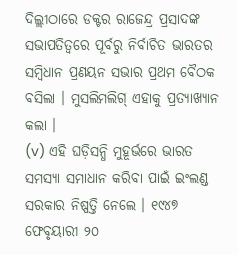ଦିଲ୍ଲୀଠାରେ ଡକ୍ଟର ରାଜେନ୍ଦ୍ର ପ୍ରସାଦଙ୍କ ସଭାପତିତ୍ବରେ ପୂର୍ବରୁ ନିର୍ବାଚିତ ଭାରତର ସମ୍ବିଧାନ ପ୍ରଣୟନ ସଭାର ପ୍ରଥମ ବୈଠକ ବସିଲା । ମୁସଲିମଲିଗ୍ ଏହାକୁ ପ୍ରତ୍ୟାଖ୍ୟାନ କଲା ।
(v) ଏହି ଘଡ଼ିସନ୍ଧି ମୁହୂର୍ଭରେ ଭାରତ ସମସ୍ୟା ସମାଧାନ କରିବା ପାଇଁ ଇଂଲଣ୍ଡ ସରକାର ନିଷ୍ପତ୍ତି ନେଲେ । ୧୯୪୭
ଫେବୃୟାରୀ ୨୦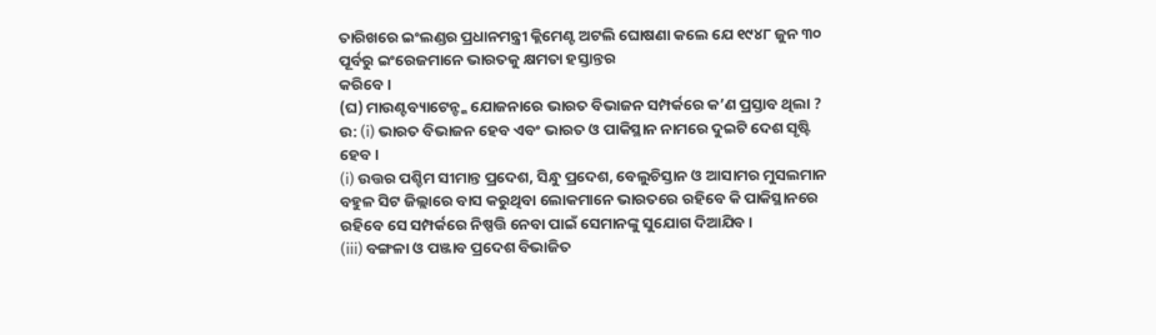ତାରିଖରେ ଇଂଲଣ୍ଡର ପ୍ରଧାନମନ୍ତ୍ରୀ କ୍ଲିମେଣ୍ଟ ଅଟଲି ଘୋଷଣା କଲେ ଯେ ୧୯୪୮ ଜୁନ ୩୦ ପୂର୍ବରୁ ଇଂରେଜମାନେ ଭାରତକୁ କ୍ଷମତା ହସ୍ତାନ୍ତର
କରିବେ ।
(ଘ) ମାଉଣ୍ଟବ୍ୟାଟେନ୍ଙ୍କ ଯୋଜନାରେ ଭାରତ ବିଭାଜନ ସମ୍ପର୍କରେ କ’ଣ ପ୍ରସ୍ତାବ ଥିଲା ?
ଉ: (i) ଭାରତ ବିଭାଜନ ହେବ ଏବଂ ଭାରତ ଓ ପାକିସ୍ଥାନ ନାମରେ ଦୁଇଟି ଦେଶ ସୃଷ୍ଟି ହେବ ।
(i) ଉତ୍ତର ପଶ୍ଚିମ ସୀମାନ୍ତ ପ୍ରଦେଶ, ସିନ୍ଧୁ ପ୍ରଦେଶ, ବେଲୁଚିସ୍ତାନ ଓ ଆସାମର ମୁସଲମାନ ବହୁଳ ସିଟ ଜିଲ୍ଲାରେ ବାସ କରୁଥିବା ଲୋକମାନେ ଭାରତରେ ରହିବେ କି ପାକିସ୍ଥାନରେ ରହିବେ ସେ ସମ୍ପର୍କରେ ନିଷ୍ପତ୍ତି ନେବା ପାଇଁ ସେମାନଙ୍କୁ ସୁଯୋଗ ଦିଆଯିବ ।
(iii) ବଙ୍ଗଳା ଓ ପଞ୍ଜାବ ପ୍ରଦେଶ ବିଭାଜିତ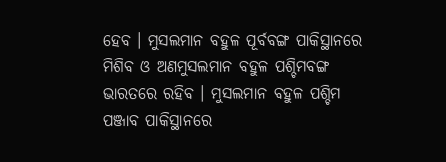ହେବ । ମୁସଲମାନ ବହୁଳ ପୂର୍ବବଙ୍ଗ ପାକିସ୍ଥାନରେ ମିଶିବ ଓ ଅଣମୁସଲମାନ ବହୁଳ ପଶ୍ଚିମବଙ୍ଗ ଭାରତରେ ରହିବ । ମୁସଲମାନ ବହୁଳ ପଶ୍ଚିମ ପଞ୍ଜାବ ପାକିସ୍ଥାନରେ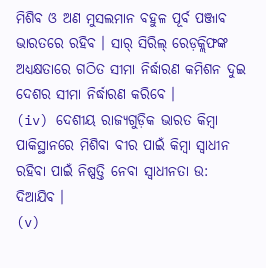ମିଶିବ ଓ ଅଣ ମୁସଲମାନ ବହୁଳ ପୂର୍ବ ପଞ୍ଜାବ ଭାରତରେ ରହିବ । ସାର୍ ସିରିଲ୍ ରେଡ଼କ୍ଲିଫଙ୍କ ଅଧ୍ୟକ୍ଷତାରେ ଗଠିତ ସୀମା ନିର୍ଦ୍ଧାରଣ କମିଶନ ଦୁଇ ଦେଶର ସୀମା ନିର୍ଦ୍ଧାରଣ କରିବେ ।
(iv) ଦେଶୀୟ ରାଜ୍ୟଗୁଡ଼ିକ ଭାରତ କିମ୍ବା ପାକିସ୍ଥାନରେ ମିଶିବା ବୀର ପାଇଁ କିମ୍ବା ସ୍ଵାଧୀନ ରହିବା ପାଇଁ ନିଷ୍ପତ୍ତି ନେବା ସ୍ଵାଧୀନତା ଉ: ଦିଆଯିବ ।
(v)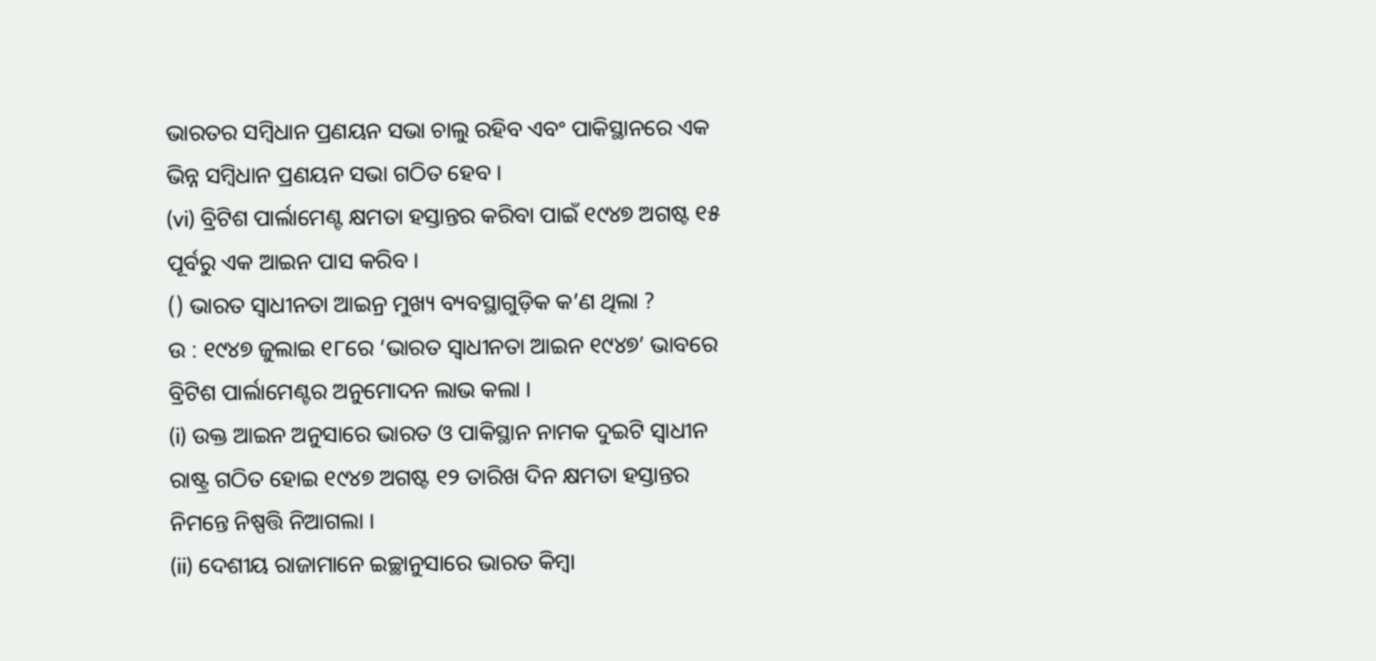ଭାରତର ସମ୍ବିଧାନ ପ୍ରଣୟନ ସଭା ଚାଲୁ ରହିବ ଏବଂ ପାକିସ୍ଥାନରେ ଏକ ଭିନ୍ନ ସମ୍ବିଧାନ ପ୍ରଣୟନ ସଭା ଗଠିତ ହେବ ।
(vi) ବ୍ରିଟିଶ ପାର୍ଲାମେଣ୍ଟ କ୍ଷମତା ହସ୍ତାନ୍ତର କରିବା ପାଇଁ ୧୯୪୭ ଅଗଷ୍ଟ ୧୫ ପୂର୍ବରୁ ଏକ ଆଇନ ପାସ କରିବ ।
() ଭାରତ ସ୍ଵାଧୀନତା ଆଇନ୍ର ମୁଖ୍ୟ ବ୍ୟବସ୍ଥାଗୁଡ଼ିକ କ’ଣ ଥିଲା ?
ଉ : ୧୯୪୭ ଜୁଲାଇ ୧୮ରେ ‘ଭାରତ ସ୍ଵାଧୀନତା ଆଇନ ୧୯୪୭’ ଭାବରେ ବ୍ରିଟିଶ ପାର୍ଲାମେଣ୍ଟର ଅନୁମୋଦନ ଲାଭ କଲା ।
(i) ଉକ୍ତ ଆଇନ ଅନୁସାରେ ଭାରତ ଓ ପାକିସ୍ଥାନ ନାମକ ଦୁଇଟି ସ୍ଵାଧୀନ ରାଷ୍ଟ୍ର ଗଠିତ ହୋଇ ୧୯୪୭ ଅଗଷ୍ଟ ୧୨ ତାରିଖ ଦିନ କ୍ଷମତା ହସ୍ତାନ୍ତର ନିମନ୍ତେ ନିଷ୍ପତ୍ତି ନିଆଗଲା ।
(ii) ଦେଶୀୟ ରାଜାମାନେ ଇଚ୍ଛାନୁସାରେ ଭାରତ କିମ୍ବା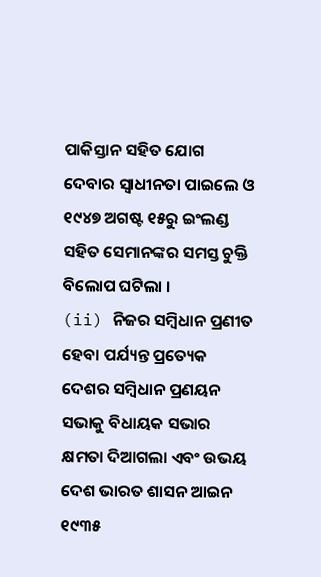ପାକିସ୍ତାନ ସହିତ ଯୋଗ ଦେବାର ସ୍ବାଧୀନତା ପାଇଲେ ଓ ୧୯୪୭ ଅଗଷ୍ଟ ୧୫ରୁ ଇଂଲଣ୍ଡ ସହିତ ସେମାନଙ୍କର ସମସ୍ତ ଚୁକ୍ତି ବିଲୋପ ଘଟିଲା ।
(ii) ନିଜର ସମ୍ବିଧାନ ପ୍ରଣୀତ ହେବା ପର୍ଯ୍ୟନ୍ତ ପ୍ରତ୍ୟେକ ଦେଶର ସମ୍ବିଧାନ ପ୍ରଣୟନ ସଭାକୁ ବିଧାୟକ ସଭାର କ୍ଷମତା ଦିଆଗଲା ଏବଂ ଉଭୟ ଦେଶ ଭାରତ ଶାସନ ଆଇନ ୧୯୩୫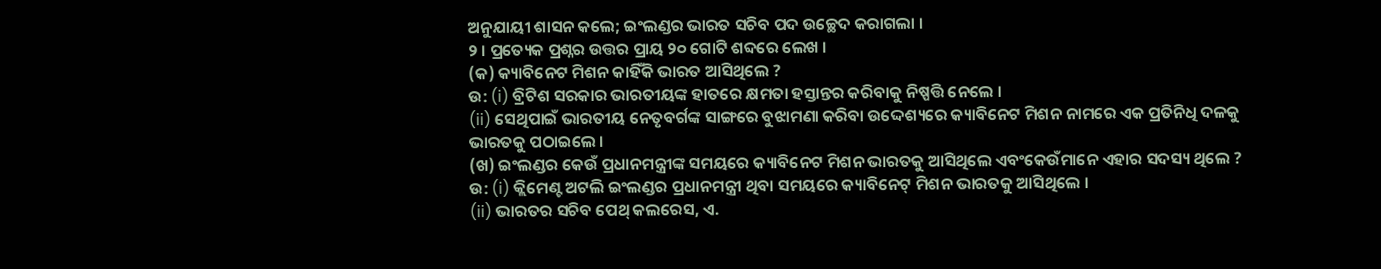ଅନୁଯାୟୀ ଶାସନ କଲେ; ଇଂଲଣ୍ଡର ଭାରତ ସଚିବ ପଦ ଉଚ୍ଛେଦ କରାଗଲା ।
୨ । ପ୍ରତ୍ୟେକ ପ୍ରଶ୍ନର ଉତ୍ତର ପ୍ରାୟ ୨୦ ଗୋଟି ଶବ୍ଦରେ ଲେଖ ।
(କ) କ୍ୟାବିନେଟ ମିଶନ କାହିଁକି ଭାରତ ଆସିଥିଲେ ?
ଉ: (i) ବ୍ରିଟିଶ ସରକାର ଭାରତୀୟଙ୍କ ହାତରେ କ୍ଷମତା ହସ୍ତାନ୍ତର କରିବାକୁ ନିଷ୍ପତ୍ତି ନେଲେ ।
(ii) ସେଥିପାଇଁ ଭାରତୀୟ ନେତୃବର୍ଗଙ୍କ ସାଙ୍ଗରେ ବୁଝାମଣା କରିବା ଉଦ୍ଦେଶ୍ୟରେ କ୍ୟାବିନେଟ ମିଶନ ନାମରେ ଏକ ପ୍ରତିନିଧି ଦଳକୁ ଭାରତକୁ ପଠାଇଲେ ।
(ଖ) ଇଂଲଣ୍ଡର କେଉଁ ପ୍ରଧାନମନ୍ତ୍ରୀଙ୍କ ସମୟରେ କ୍ୟାବିନେଟ ମିଶନ ଭାରତକୁ ଆସିଥିଲେ ଏବଂକେଉଁମାନେ ଏହାର ସଦସ୍ୟ ଥିଲେ ?
ଉ: (i) କ୍ଲିମେଣ୍ଟ ଅଟଲି ଇଂଲଣ୍ଡର ପ୍ରଧାନମନ୍ତ୍ରୀ ଥିବା ସମୟରେ କ୍ୟାବିନେଟ୍ ମିଶନ ଭାରତକୁ ଆସିଥିଲେ ।
(ii) ଭାରତର ସଚିବ ପେଥ୍ କଲରେସ, ଏ.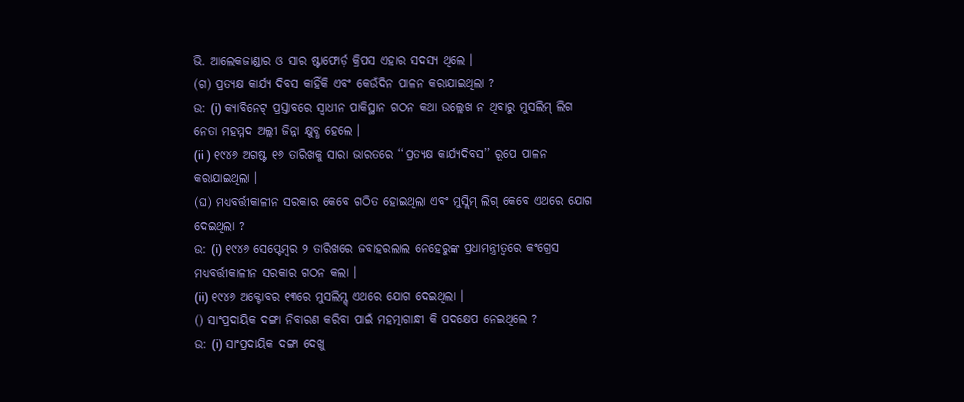ଭି. ଆଲେକଜାଣ୍ଡାର ଓ ସାର ଷ୍ଟାଫୋର୍ଡ଼ କ୍ରିପସ ଏହାର ସଦସ୍ୟ ଥିଲେ ।
(ଗ) ପ୍ରତ୍ୟକ୍ଷ କାର୍ଯ୍ୟ ଦିବସ କାହିଁକି ଏବଂ କେଉଁଦିନ ପାଳନ କରାଯାଇଥିଲା ?
ଉ: (i) କ୍ୟାବିନେଟ୍ ପ୍ରସ୍ତାବରେ ସ୍ଵାଧୀନ ପାକିସ୍ଥାନ ଗଠନ କଥା ଉଲ୍ଲେଖ ନ ଥିବାରୁ ମୁସଲିମ୍ ଲିଗ ନେତା ମହମ୍ମଦ ଅଲ୍ଲୀ ଜିନ୍ନା କ୍ଷୁବ୍ଧ ହେଲେ ।
(ii ) ୧୯୪୬ ଅଗଷ୍ଟ ୧୬ ତାରିଖକୁ ସାରା ଭାରତରେ ‘‘ପ୍ରତ୍ୟକ୍ଷ କାର୍ଯ୍ୟଦିବସ’’ ରୂପେ ପାଳନ କରାଯାଇଥିଲା ।
(ଘ) ମଧ୍ୟବର୍ତ୍ତୀକାଳୀନ ସରକାର କେବେ ଗଠିତ ହୋଇଥିଲା ଏବଂ ମୁସ୍ଲିମ୍ ଲିଗ୍ କେବେ ଏଥରେ ଯୋଗ ଦେଇଥିଲା ?
ଉ: (i) ୧୯୪୬ ସେପ୍ଟେମ୍ବର ୨ ତାରିଖରେ ଜବାହରଲାଲ ନେହେରୁଙ୍କ ପ୍ରଧାମନ୍ତ୍ରୀତ୍ବରେ କଂଗ୍ରେସ ମଧ୍ୟବର୍ତ୍ତୀକାଳୀନ ସରକାର ଗଠନ କଲା ।
(ii) ୧୯୪୬ ଅକ୍ଟୋବର ୧୩ରେ ମୁସଲିମ୍ଗ୍ ଏଥରେ ଯୋଗ ଦେଇଥିଲା ।
() ସାଂପ୍ରଦାୟିକ ଦଙ୍ଗା ନିବାରଣ କରିବା ପାଇଁ ମହତ୍ମାଗାନ୍ଧୀ କି ପଦକ୍ଷେପ ନେଇଥିଲେ ?
ଉ: (i) ସାଂପ୍ରଦାୟିକ ଦଙ୍ଗା ଦେଖୁ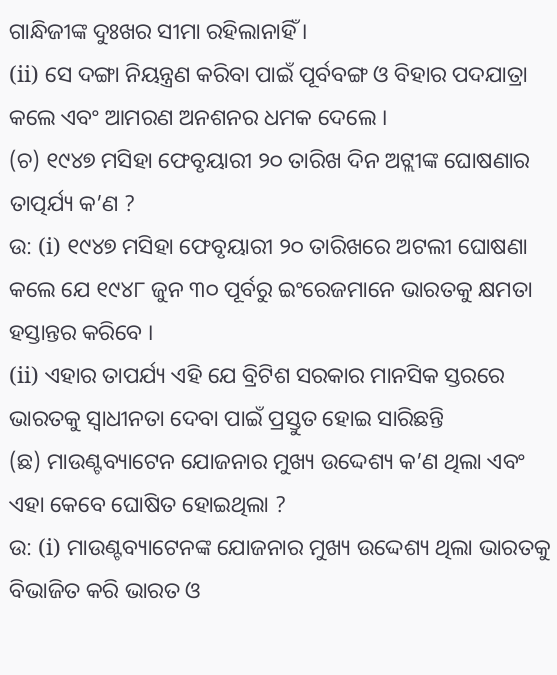ଗାନ୍ଧିଜୀଙ୍କ ଦୁଃଖର ସୀମା ରହିଲାନାହିଁ ।
(ii) ସେ ଦଙ୍ଗା ନିୟନ୍ତ୍ରଣ କରିବା ପାଇଁ ପୂର୍ବବଙ୍ଗ ଓ ବିହାର ପଦଯାତ୍ରା କଲେ ଏବଂ ଆମରଣ ଅନଶନର ଧମକ ଦେଲେ ।
(ଚ) ୧୯୪୭ ମସିହା ଫେବୃୟାରୀ ୨୦ ତାରିଖ ଦିନ ଅଟ୍ଲୀଙ୍କ ଘୋଷଣାର ତାତ୍ପର୍ଯ୍ୟ କ’ଣ ?
ଉ: (i) ୧୯୪୭ ମସିହା ଫେବୃୟାରୀ ୨୦ ତାରିଖରେ ଅଟଲୀ ଘୋଷଣା କଲେ ଯେ ୧୯୪୮ ଜୁନ ୩୦ ପୂର୍ବରୁ ଇଂରେଜମାନେ ଭାରତକୁ କ୍ଷମତା ହସ୍ତାନ୍ତର କରିବେ ।
(ii) ଏହାର ତାପର୍ଯ୍ୟ ଏହି ଯେ ବ୍ରିଟିଶ ସରକାର ମାନସିକ ସ୍ତରରେ ଭାରତକୁ ସ୍ଵାଧୀନତା ଦେବା ପାଇଁ ପ୍ରସ୍ତୁତ ହୋଇ ସାରିଛନ୍ତି
(ଛ) ମାଉଣ୍ଟବ୍ୟାଟେନ ଯୋଜନାର ମୁଖ୍ୟ ଉଦ୍ଦେଶ୍ୟ କ’ଣ ଥିଲା ଏବଂ ଏହା କେବେ ଘୋଷିତ ହୋଇଥିଲା ?
ଉ: (i) ମାଉଣ୍ଟବ୍ୟାଟେନଙ୍କ ଯୋଜନାର ମୁଖ୍ୟ ଉଦ୍ଦେଶ୍ୟ ଥିଲା ଭାରତକୁ ବିଭାଜିତ କରି ଭାରତ ଓ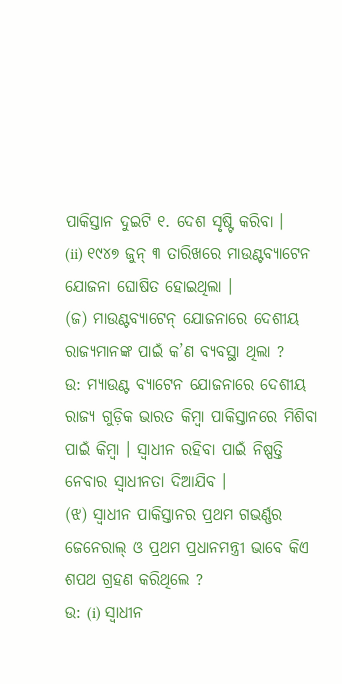ପାକିସ୍ତାନ ଦୁଇଟି ୧. ଦେଶ ସୃଷ୍ଟି କରିବା ।
(ii) ୧୯୪୭ ଜୁନ୍ ୩ ତାରିଖରେ ମାଉଣ୍ଟବ୍ୟାଟେନ ଯୋଜନା ଘୋଷିତ ହୋଇଥିଲା ।
(ଜ) ମାଉଣ୍ଟବ୍ୟାଟେନ୍ ଯୋଜନାରେ ଦେଶୀୟ ରାଜ୍ୟମାନଙ୍କ ପାଇଁ କ’ଣ ବ୍ୟବସ୍ଥା ଥିଲା ?
ଉ: ମ୍ୟାଉଣ୍ଟ ବ୍ୟାଟେନ ଯୋଜନାରେ ଦେଶୀୟ ରାଜ୍ୟ ଗୁଡ଼ିକ ଭାରତ କିମ୍ବା ପାକିସ୍ତାନରେ ମିଶିବା ପାଇଁ କିମ୍ବା । ସ୍ଵାଧୀନ ରହିବା ପାଇଁ ନିଷ୍ପତ୍ତି ନେବାର ସ୍ଵାଧୀନତା ଦିଆଯିବ ।
(ଝ) ସ୍ଵାଧୀନ ପାକିସ୍ତାନର ପ୍ରଥମ ଗଭର୍ଣ୍ଣର ଜେନେରାଲ୍ ଓ ପ୍ରଥମ ପ୍ରଧାନମନ୍ତ୍ରୀ ଭାବେ କିଏ ଶପଥ ଗ୍ରହଣ କରିଥିଲେ ?
ଉ: (i) ସ୍ଵାଧୀନ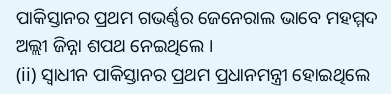ପାକିସ୍ତାନର ପ୍ରଥମ ଗଭର୍ଣ୍ଣର ଜେନେରାଲ ଭାବେ ମହମ୍ମଦ ଅଲ୍ଲୀ ଜିନ୍ନା ଶପଥ ନେଇଥିଲେ ।
(ii) ସ୍ଵାଧୀନ ପାକିସ୍ତାନର ପ୍ରଥମ ପ୍ରଧାନମନ୍ତ୍ରୀ ହୋଇଥିଲେ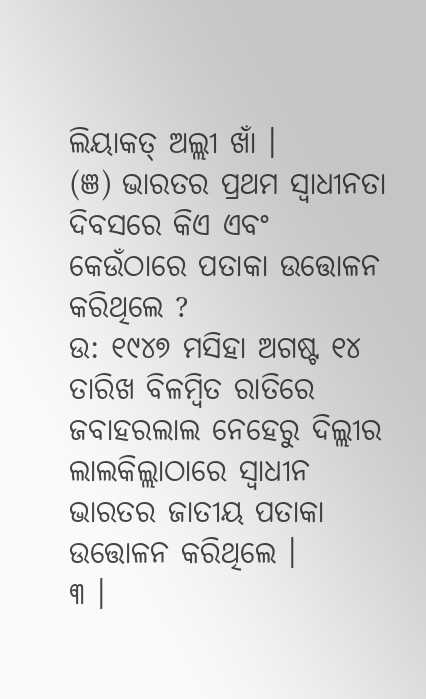ଲିୟାକତ୍ ଅଲ୍ଲୀ ଖାଁ ।
(ଞ) ଭାରତର ପ୍ରଥମ ସ୍ଵାଧୀନତା ଦିବସରେ କିଏ ଏବଂ କେଉଁଠାରେ ପତାକା ଉତ୍ତୋଳନ କରିଥିଲେ ?
ଉ: ୧୯୪୭ ମସିହା ଅଗଷ୍ଟ ୧୪ ତାରିଖ ବିଳମ୍ବିତ ରାତିରେ ଜବାହରଲାଲ ନେହେରୁ ଦିଲ୍ଲୀର ଲାଲକିଲ୍ଲାଠାରେ ସ୍ବାଧୀନ ଭାରତର ଜାତୀୟ ପତାକା ଉତ୍ତୋଳନ କରିଥିଲେ ।
୩ ।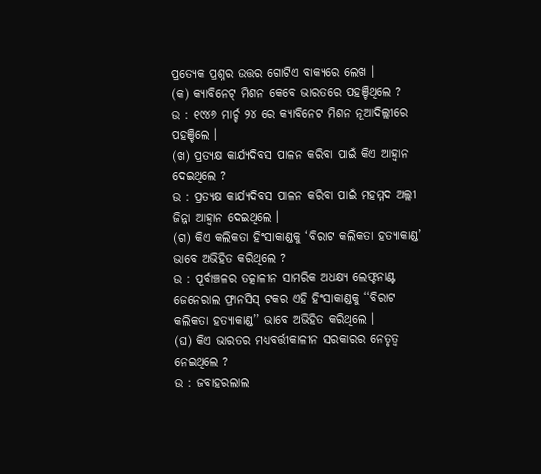ପ୍ରତ୍ୟେକ ପ୍ରଶ୍ନର ଉତ୍ତର ଗୋଟିଏ ବାକ୍ୟରେ ଲେଖ ।
(କ) କ୍ୟାବିନେଟ୍ ମିଶନ କେବେ ଭାରତରେ ପହଞ୍ଚିଥିଲେ ?
ଉ : ୧୯୪୬ ମାର୍ଚ୍ଚ ୨୪ ରେ କ୍ୟାବିନେଟ ମିଶନ ନୂଆଦିଲ୍ଲୀରେ ପହଞ୍ଚିଲେ ।
(ଖ) ପ୍ରତ୍ୟକ୍ଷ କାର୍ଯ୍ୟଦିବସ ପାଳନ କରିବା ପାଇଁ କିଏ ଆହ୍ବାନ ଦେଇଥିଲେ ?
ଉ : ପ୍ରତ୍ୟକ୍ଷ କାର୍ଯ୍ୟଦିବସ ପାଳନ କରିବା ପାଇଁ ମହମ୍ମଦ ଅଲ୍ଲୀ ଜିନ୍ନା ଆହ୍ବାନ ଦେଇଥିଲେ ।
(ଗ) କିଏ କଲିକତା ହିଂସାକାଣ୍ଡକୁ ‘ବିରାଟ କଲିକତା ହତ୍ୟାକାଣ୍ଡ’ ଭାବେ ଅଭିହିତ କରିଥିଲେ ?
ଉ : ପୂର୍ବାଞ୍ଚଳର ତତ୍କାଳୀନ ସାମରିକ ଅଧକ୍ଷ୍ୟ ଲେଫ୍ଟନାଣ୍ଟ ଜେନେରାଲ ଫ୍ରାନସିସ୍ ଟକର ଏହି ହିଂସାକାଣ୍ଡକୁ ‘‘ବିରାଟ
କଲିକତା ହତ୍ୟାକାଣ୍ଡ’’ ଭାବେ ଅଭିହିତ କରିଥିଲେ ।
(ଘ) କିଏ ଭାରତର ମଧ୍ୟବର୍ତ୍ତୀକାଳୀନ ସରକାରର ନେତୃତ୍ବ ନେଇଥିଲେ ?
ଉ : ଜବାହରଲାଲ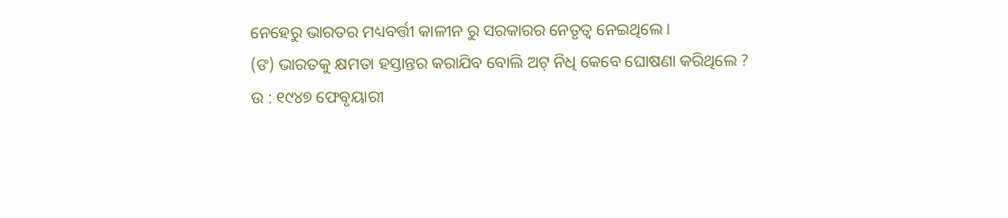ନେହେରୁ ଭାରତର ମଧ୍ୟବର୍ତ୍ତୀ କାଳୀନ ରୁ ସରକାରର ନେତୃତ୍ୱ ନେଇଥିଲେ ।
(ଙ) ଭାରତକୁ କ୍ଷମତା ହସ୍ତାନ୍ତର କରାଯିବ ବୋଲି ଅଟ୍ ନିଧି କେବେ ଘୋଷଣା କରିଥିଲେ ?
ଉ : ୧୯୪୭ ଫେବୃୟାରୀ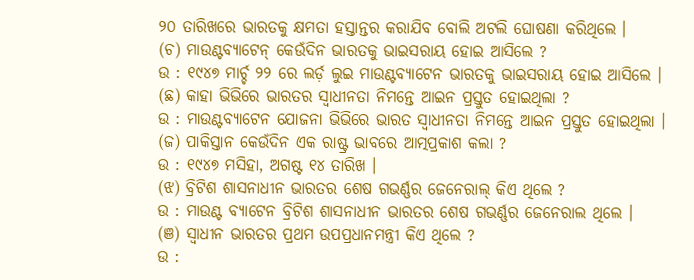୨୦ ତାରିଖରେ ଭାରତକୁ କ୍ଷମତା ହସ୍ତାନ୍ତର କରାଯିବ ବୋଲି ଅଟଲି ଘୋଷଣା କରିଥିଲେ ।
(ଚ) ମାଉଣ୍ଟବ୍ୟାଟେନ୍ କେଉଁଦିନ ଭାରତକୁ ଭାଇସରାୟ ହୋଇ ଆସିଲେ ?
ଉ : ୧୯୪୭ ମାର୍ଚ୍ଚ ୨୨ ରେ ଲର୍ଡ଼ ଲୁଇ ମାଉଣ୍ଟବ୍ୟାଟେନ ଭାରତକୁ ଭାଇସରାୟ ହୋଇ ଆସିଲେ ।
(ଛ) କାହା ଭିଭିରେ ଭାରତର ସ୍ଵାଧୀନତା ନିମନ୍ତେ ଆଇନ ପ୍ରସ୍ତୁତ ହୋଇଥିଲା ?
ଉ : ମାଉଣ୍ଟବ୍ୟାଟେନ ଯୋଜନା ଭିଭିରେ ଭାରତ ସ୍ଵାଧୀନତା ନିମନ୍ତେ ଆଇନ ପ୍ରସ୍ତୁତ ହୋଇଥିଲା ।
(ଜ) ପାକିସ୍ତାନ କେଉଁଦିନ ଏକ ରାଷ୍ଟ୍ର ଭାବରେ ଆତ୍ମପ୍ରକାଶ କଲା ?
ଉ : ୧୯୪୭ ମସିହା, ଅଗଷ୍ଟ ୧୪ ତାରିଖ ।
(ଝ) ବ୍ରିଟିଶ ଶାସନାଧୀନ ଭାରତର ଶେଷ ଗଭର୍ଣ୍ଣର ଜେନେରାଲ୍ କିଏ ଥିଲେ ?
ଉ : ମାଉଣ୍ଟ ବ୍ୟାଟେନ ବ୍ରିଟିଶ ଶାସନାଧୀନ ଭାରତର ଶେଷ ଗଭର୍ଣ୍ଣର ଜେନେରାଲ ଥିଲେ ।
(ଞ) ସ୍ଵାଧୀନ ଭାରତର ପ୍ରଥମ ଉପପ୍ରଧାନମନ୍ତ୍ରୀ କିଏ ଥିଲେ ?
ଉ :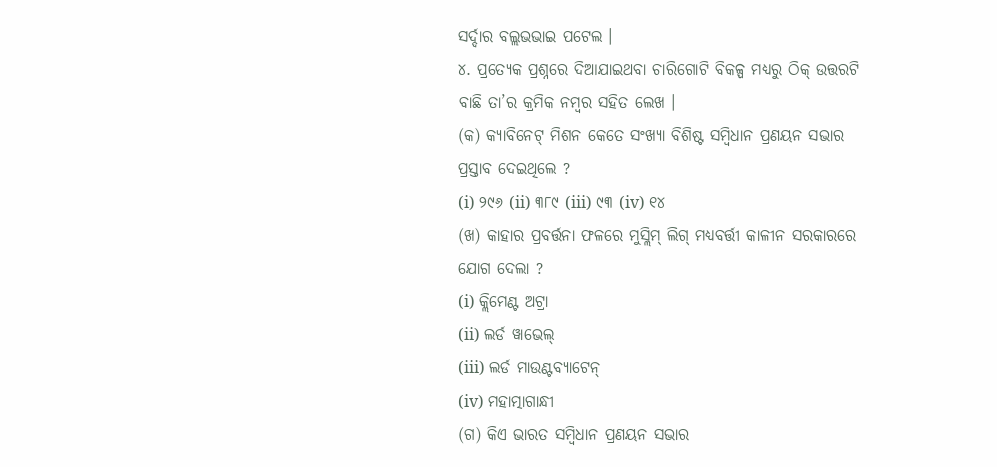ସର୍ଦ୍ଦାର ବଲ୍ଲଭଭାଇ ପଟେଲ ।
୪. ପ୍ରତ୍ୟେକ ପ୍ରଶ୍ନରେ ଦିଆଯାଇଥବା ଚାରିଗୋଟି ବିକଳ୍ପ ମଧ୍ୟରୁ ଠିକ୍ ଉତ୍ତରଟି ବାଛି ତା’ର କ୍ରମିକ ନମ୍ବର ସହିତ ଲେଖ ।
(କ) କ୍ୟାବିନେଟ୍ ମିଶନ କେତେ ସଂଖ୍ୟା ବିଶିଷ୍ଟ ସମ୍ବିଧାନ ପ୍ରଣୟନ ସଭାର ପ୍ରସ୍ତାବ ଦେଇଥିଲେ ?
(i) ୨୯୬ (ii) ୩୮୯ (iii) ୯୩ (iv) ୧୪
(ଖ) କାହାର ପ୍ରବର୍ତ୍ତନା ଫଳରେ ମୁସ୍ଲିମ୍ ଲିଗ୍ ମଧ୍ୟବର୍ତ୍ତୀ କାଳୀନ ସରକାରରେ ଯୋଗ ଦେଲା ?
(i) କ୍ଲିମେଣ୍ଟ ଅଟ୍ରା
(ii) ଲର୍ଡ ୱାଭେଲ୍
(iii) ଲର୍ଡ ମାଉଣ୍ଟବ୍ୟାଟେନ୍
(iv) ମହାତ୍ମାଗାନ୍ଧୀ
(ଗ) କିଏ ଭାରତ ସମ୍ବିଧାନ ପ୍ରଣୟନ ସଭାର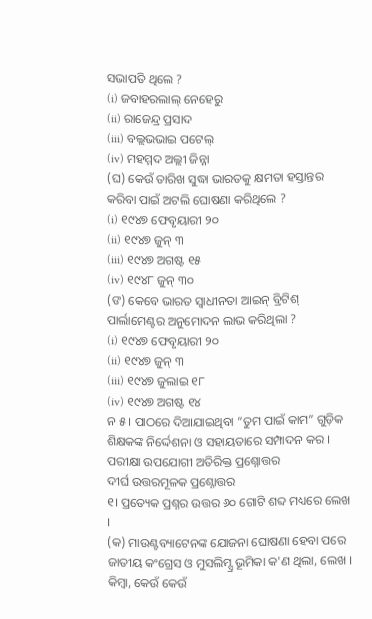ସଭାପତି ଥିଲେ ?
(i) ଜବାହରଲାଲ୍ ନେହେରୁ
(ii) ରାଜେନ୍ଦ୍ର ପ୍ରସାଦ
(iii) ବଲ୍ଲଭଭାଇ ପଟେଲ୍
(iv) ମହମ୍ମଦ ଅଲ୍ଲୀ ଜିନ୍ନା
(ଘ) କେଉଁ ତାରିଖ ସୁଦ୍ଧା ଭାରତକୁ କ୍ଷମତା ହସ୍ତାନ୍ତର କରିବା ପାଇଁ ଅଟଲି ଘୋଷଣା କରିଥିଲେ ?
(i) ୧୯୪୭ ଫେବୃୟାରୀ ୨୦
(ii) ୧୯୪୭ ଜୁନ୍ ୩
(iii) ୧୯୪୭ ଅଗଷ୍ଟ ୧୫
(iv) ୧୯୪୮ ଜୁନ୍ ୩୦
(ଙ) କେବେ ଭାରତ ସ୍ଵାଧୀନତା ଆଇନ୍ ବ୍ରିଟିଶ୍ ପାର୍ଲାମେଣ୍ଟର ଅନୁମୋଦନ ଲାଭ କରିଥିଲା ?
(i) ୧୯୪୭ ଫେବୃୟାରୀ ୨୦
(ii) ୧୯୪୭ ଜୁନ୍ ୩
(iii) ୧୯୪୭ ଜୁଲାଇ ୧୮
(iv) ୧୯୪୭ ଅଗଷ୍ଟ ୧୪
ନ ୫ । ପାଠରେ ଦିଆଯାଇଥିବା “ତୁମ ପାଇଁ କାମ” ଗୁଡ଼ିକ ଶିକ୍ଷକଙ୍କ ନିର୍ଦ୍ଦେଶନା ଓ ସହାୟତାରେ ସମ୍ପାଦନ କର ।
ପରୀକ୍ଷା ଉପଯୋଗୀ ଅତିରିକ୍ତ ପ୍ରଶ୍ନୋତ୍ତର
ଦୀର୍ଘ ଉତ୍ତରମୂଳକ ପ୍ରଶ୍ନୋତ୍ତର
୧। ପ୍ରତ୍ୟେକ ପ୍ରଶ୍ନର ଉତ୍ତର ୬୦ ଗୋଟି ଶବ୍ଦ ମଧ୍ୟରେ ଲେଖ ।
(କ) ମାଉଣ୍ଟବ୍ୟାଟେନଙ୍କ ଯୋଜନା ଘୋଷଣା ହେବା ପରେ ଜାତୀୟ କଂଗ୍ରେସ ଓ ମୁସଲିମ୍ସ୍ର ଭୂମିକା କ'ଣ ଥିଲା, ଲେଖ ।
କିମ୍ବା, କେଉଁ କେଉଁ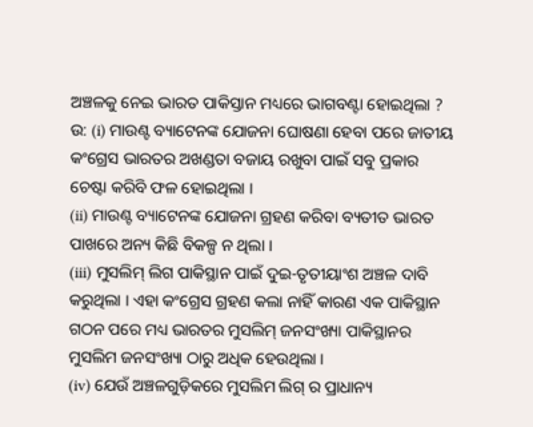ଅଞ୍ଚଳକୁ ନେଇ ଭାରତ ପାକିସ୍ତାନ ମଧ୍ୟରେ ଭାଗବଣ୍ଟା ହୋଇଥିଲା ?
ଉ: (i) ମାଉଣ୍ଟ ବ୍ୟାଟେନଙ୍କ ଯୋଜନା ଘୋଷଣା ହେବା ପରେ ଜାତୀୟ କଂଗ୍ରେସ ଭାରତର ଅଖଣ୍ଡତା ବଜାୟ ରଖୁବା ପାଇଁ ସବୁ ପ୍ରକାର ଚେଷ୍ଟା କରିବି ଫଳ ହୋଇଥିଲା ।
(ii) ମାଉଣ୍ଟ ବ୍ୟାଟେନଙ୍କ ଯୋଜନା ଗ୍ରହଣ କରିବା ବ୍ୟତୀତ ଭାରତ ପାଖରେ ଅନ୍ୟ କିଛି ବିକଳ୍ପ ନ ଥିଲା ।
(iii) ମୁସଲିମ୍ ଲିଗ ପାକିସ୍ଥାନ ପାଇଁ ଦୁଇ-ତୃତୀୟାଂଶ ଅଞ୍ଚଳ ଦାବି କରୁଥିଲା । ଏହା କଂଗ୍ରେସ ଗ୍ରହଣ କଲା ନାହିଁ କାରଣ ଏକ ପାକିସ୍ଥାନ ଗଠନ ପରେ ମଧ୍ୟ ଭାରତର ମୁସଲିମ୍ ଜନସଂଖ୍ୟା ପାକିସ୍ଥାନର ମୁସଲିମ ଜନସଂଖ୍ୟା ଠାରୁ ଅଧିକ ହେଉଥିଲା ।
(iv) ଯେଉଁ ଅଞ୍ଚଳଗୁଡ଼ିକରେ ମୁସଲିମ ଲିଗ୍ ର ପ୍ରାଧାନ୍ୟ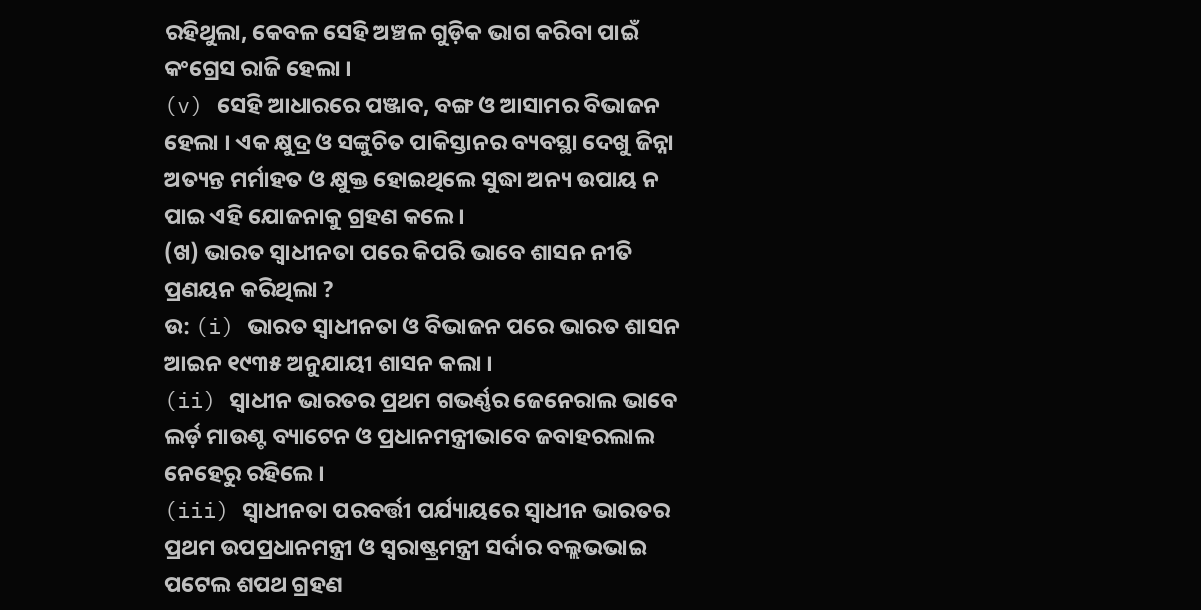ରହିଥୁଲା, କେବଳ ସେହି ଅଞ୍ଚଳ ଗୁଡ଼ିକ ଭାଗ କରିବା ପାଇଁ କଂଗ୍ରେସ ରାଜି ହେଲା ।
(v) ସେହି ଆଧାରରେ ପଞ୍ଜାବ, ବଙ୍ଗ ଓ ଆସାମର ବିଭାଜନ ହେଲା । ଏକ କ୍ଷୁଦ୍ର ଓ ସଙ୍କୁଚିତ ପାକିସ୍ତାନର ବ୍ୟବସ୍ଥା ଦେଖୁ ଜିନ୍ନା ଅତ୍ୟନ୍ତ ମର୍ମାହତ ଓ କ୍ଷୁକ୍ତ ହୋଇଥିଲେ ସୁଦ୍ଧା ଅନ୍ୟ ଉପାୟ ନ ପାଇ ଏହି ଯୋଜନାକୁ ଗ୍ରହଣ କଲେ ।
(ଖ) ଭାରତ ସ୍ଵାଧୀନତା ପରେ କିପରି ଭାବେ ଶାସନ ନୀତି ପ୍ରଣୟନ କରିଥିଲା ?
ଉ: (i) ଭାରତ ସ୍ଵାଧୀନତା ଓ ବିଭାଜନ ପରେ ଭାରତ ଶାସନ ଆଇନ ୧୯୩୫ ଅନୁଯାୟୀ ଶାସନ କଲା ।
(ii) ସ୍ଵାଧୀନ ଭାରତର ପ୍ରଥମ ଗଭର୍ଣ୍ଣର ଜେନେରାଲ ଭାବେ ଲର୍ଡ଼ ମାଉଣ୍ଟ ବ୍ୟାଟେନ ଓ ପ୍ରଧାନମନ୍ତ୍ରୀଭାବେ ଜବାହରଲାଲ ନେହେରୁ ରହିଲେ ।
(iii) ସ୍ଵାଧୀନତା ପରବର୍ତ୍ତୀ ପର୍ଯ୍ୟାୟରେ ସ୍ୱାଧୀନ ଭାରତର ପ୍ରଥମ ଉପପ୍ରଧାନମନ୍ତ୍ରୀ ଓ ସ୍ୱରାଷ୍ଟ୍ରମନ୍ତ୍ରୀ ସର୍ଦାର ବଲ୍ଲଭଭାଇ ପଟେଲ ଶପଥ ଗ୍ରହଣ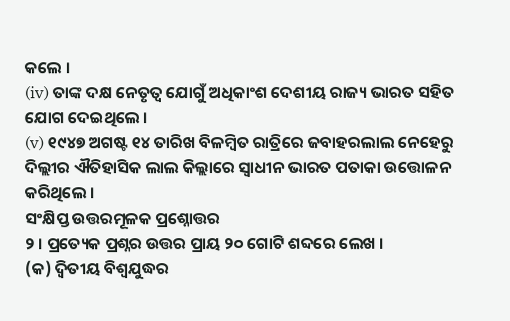କଲେ ।
(iv) ତାଙ୍କ ଦକ୍ଷ ନେତୃତ୍ଵ ଯୋଗୁଁ ଅଧିକାଂଶ ଦେଶୀୟ ରାଜ୍ୟ ଭାରତ ସହିତ ଯୋଗ ଦେଇଥିଲେ ।
(v) ୧୯୪୭ ଅଗଷ୍ଟ ୧୪ ତାରିଖ ବିଳମ୍ବିତ ରାତ୍ରିରେ ଜବାହରଲାଲ ନେହେରୁ ଦିଲ୍ଲୀର ଐତିହାସିକ ଲାଲ କିଲ୍ଲାରେ ସ୍ଵାଧୀନ ଭାରତ ପତାକା ଉତ୍ତୋଳନ କରିଥିଲେ ।
ସଂକ୍ଷିପ୍ତ ଉତ୍ତରମୂଳକ ପ୍ରଶ୍ନୋତ୍ତର
୨ । ପ୍ରତ୍ୟେକ ପ୍ରଶ୍ନର ଉତ୍ତର ପ୍ରାୟ ୨୦ ଗୋଟି ଶବ୍ଦରେ ଲେଖ ।
(କ) ଦ୍ବିତୀୟ ବିଶ୍ବଯୁଦ୍ଧର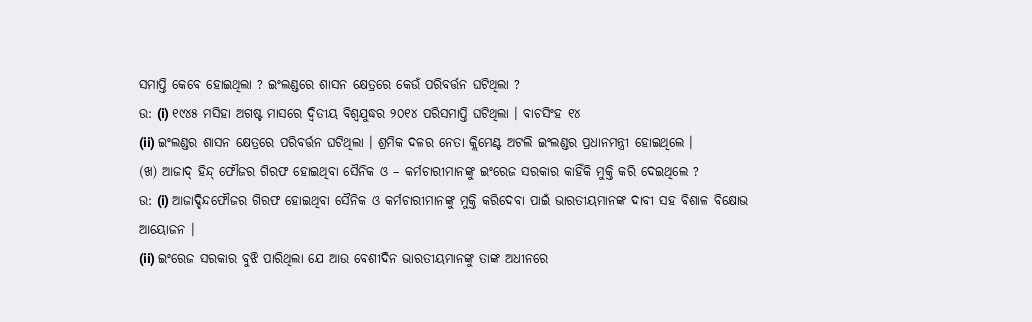ସମାପ୍ତି କେବେ ହୋଇଥିଲା ? ଇଂଲଣ୍ଡରେ ଶାସନ କ୍ଷେତ୍ରରେ କେଉଁ ପରିବର୍ତ୍ତନ ଘଟିଥିଲା ?
ଉ: (i) ୧୯୪୫ ମସିହା ଅଗଷ୍ଟ ମାସରେ ଦ୍ଵିତୀୟ ବିଶ୍ୱଯୁଦ୍ଧର ୨୦୧୪ ପରିସମାପ୍ତି ଘଟିଥିଲା । ବାଚସିଂହ ୧୪
(ii) ଇଂଲଣ୍ଡର ଶାସନ କ୍ଷେତ୍ରରେ ପରିବର୍ତ୍ତନ ଘଟିଥିଲା । ଶ୍ରମିକ ଦଳର ନେତା କ୍ଲିମେଣ୍ଟ ଅଟଲି ଇଂଲଣ୍ଡର ପ୍ରଧାନମନ୍ତ୍ରୀ ହୋଇଥିଲେ ।
(ଖ) ଆଜାଦ୍ ହିନ୍ଦ୍ ଫୌଜର ଗିରଫ ହୋଇଥିବା ସୈନିକ ଓ – କର୍ମଚାରୀମାନଙ୍କୁ ଇଂରେଜ ସରକାର କାହିଁକି ମୁକ୍ତି କରି ଦେଇଥିଲେ ?
ଉ: (i) ଆଜାଦ୍ହିନ୍ଦଫୌଜର ଗିରଫ ହୋଇଥିବା ସୈନିକ ଓ କର୍ମଚାରୀମାନଙ୍କୁ ମୁକ୍ତି କରିଦେବା ପାଇଁ ଭାରତୀୟମାନଙ୍କ ଦାବୀ ସହ ବିଶାଳ ବିକ୍ଷୋଭ ଆୟୋଜନ ।
(ii) ଇଂରେଜ ସରକାର ବୁଝି ପାରିଥିଲା ଯେ ଆଉ ବେଶୀଦିନ ଭାରତୀୟମାନଙ୍କୁ ତାଙ୍କ ଅଧୀନରେ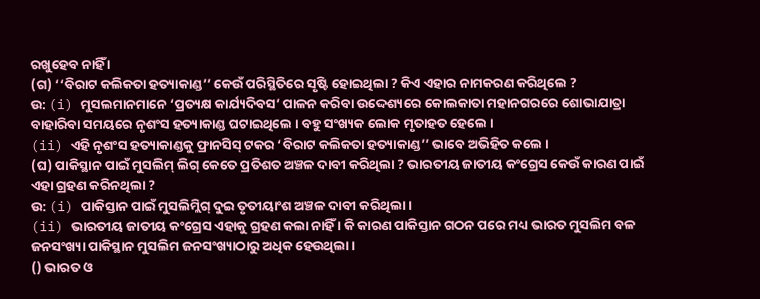ରଖୁହେବ ନାହିଁ ।
(ଗ) ‘‘ବିରାଟ କଲିକତା ହତ୍ୟାକାଣ୍ଡ’’ କେଉଁ ପରିସ୍ଥିତିରେ ସୃଷ୍ଟି ହୋଇଥିଲା ? କିଏ ଏହାର ନାମକରଣ କରିଥିଲେ ?
ଉ: (i) ମୁସଲମାନମାନେ ‘ପ୍ରତ୍ୟକ୍ଷ କାର୍ଯ୍ୟଦିବସ’ ପାଳନ କରିବା ଉଦ୍ଦେଶ୍ୟରେ କୋଲକାତା ମହାନଗରରେ ଶୋଭାଯାତ୍ରା ବାହାରିବା ସମୟରେ ନୃଶଂସ ହତ୍ୟାକାଣ୍ଡ ଘଟାଇଥିଲେ । ବହୁ ସଂଖ୍ୟକ ଲୋକ ମୃତାହତ ହେଲେ ।
(ii) ଏହି ନୃଶଂସ ହତ୍ୟାକାଣ୍ଡକୁ ଫ୍ରାନସିସ୍ ଟକର ‘ବିରାଟ କଲିକତା ହତ୍ୟାକାଣ୍ଡ’’ ଭାବେ ଅଭିହିତ କଲେ ।
(ଘ) ପାକିସ୍ଥାନ ପାଇଁ ମୁସଲିମ୍ ଲିଗ୍ କେତେ ପ୍ରତିଶତ ଅଞ୍ଚଳ ଦାବୀ କରିଥିଲା ? ଭାରତୀୟ ଜାତୀୟ କଂଗ୍ରେସ କେଉଁ କାରଣ ପାଇଁ ଏହା ଗ୍ରହଣ କରିନଥିଲା ?
ଉ: (i) ପାକିସ୍ତାନ ପାଇଁ ମୁସଲିମ୍ଲିଗ୍ ଦୁଇ ତୃତୀୟାଂଶ ଅଞ୍ଚଳ ଦାବୀ କରିଥିଲା ।
(ii) ଭାରତୀୟ ଜାତୀୟ କଂଗ୍ରେସ ଏହାକୁ ଗ୍ରହଣ କଲା ନାହିଁ । କି କାରଣ ପାକିସ୍ତାନ ଗଠନ ପରେ ମଧ୍ୟ ଭାରତ ମୁସଲିମ ବଳ ଜନସଂଖ୍ୟା ପାକିସ୍ଥାନ ମୁସଲିମ ଜନସଂଖ୍ୟାଠାରୁ ଅଧିକ ହେଉଥିଲା ।
() ଭାରତ ଓ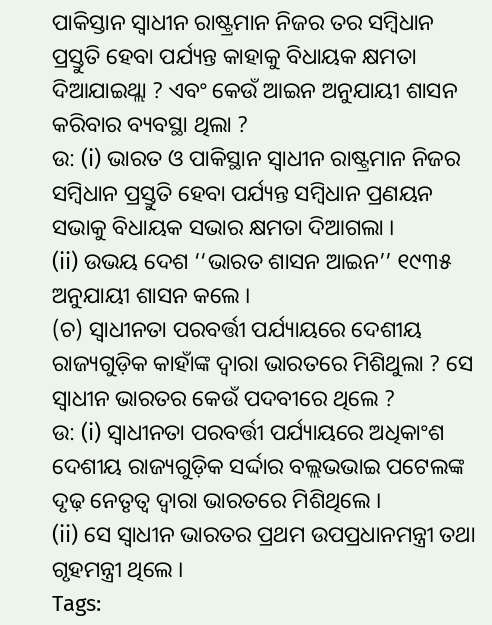ପାକିସ୍ତାନ ସ୍ଵାଧୀନ ରାଷ୍ଟ୍ରମାନ ନିଜର ତର ସମ୍ବିଧାନ ପ୍ରସ୍ତୁତି ହେବା ପର୍ଯ୍ୟନ୍ତ କାହାକୁ ବିଧାୟକ କ୍ଷମତା ଦିଆଯାଇଥ୍ଲା ? ଏବଂ କେଉଁ ଆଇନ ଅନୁଯାୟୀ ଶାସନ କରିବାର ବ୍ୟବସ୍ଥା ଥିଲା ?
ଉ: (i) ଭାରତ ଓ ପାକିସ୍ଥାନ ସ୍ଵାଧୀନ ରାଷ୍ଟ୍ରମାନ ନିଜର ସମ୍ବିଧାନ ପ୍ରସ୍ତୁତି ହେବା ପର୍ଯ୍ୟନ୍ତ ସମ୍ବିଧାନ ପ୍ରଣୟନ ସଭାକୁ ବିଧାୟକ ସଭାର କ୍ଷମତା ଦିଆଗଲା ।
(ii) ଉଭୟ ଦେଶ ‘‘ଭାରତ ଶାସନ ଆଇନ’’ ୧୯୩୫ ଅନୁଯାୟୀ ଶାସନ କଲେ ।
(ଚ) ସ୍ଵାଧୀନତା ପରବର୍ତ୍ତୀ ପର୍ଯ୍ୟାୟରେ ଦେଶୀୟ ରାଜ୍ୟଗୁଡ଼ିକ କାହାଁଙ୍କ ଦ୍ବାରା ଭାରତରେ ମିଶିଥୁଲା ? ସେ ସ୍ଵାଧୀନ ଭାରତର କେଉଁ ପଦବୀରେ ଥିଲେ ?
ଉ: (i) ସ୍ଵାଧୀନତା ପରବର୍ତ୍ତୀ ପର୍ଯ୍ୟାୟରେ ଅଧିକାଂଶ ଦେଶୀୟ ରାଜ୍ୟଗୁଡ଼ିକ ସର୍ଦ୍ଦାର ବଲ୍ଲଭଭାଇ ପଟେଲଙ୍କ ଦୃଢ଼ ନେତୃତ୍ବ ଦ୍ଵାରା ଭାରତରେ ମିଶିଥିଲେ ।
(ii) ସେ ସ୍ଵାଧୀନ ଭାରତର ପ୍ରଥମ ଉପପ୍ରଧାନମନ୍ତ୍ରୀ ତଥା ଗୃହମନ୍ତ୍ରୀ ଥିଲେ ।
Tags: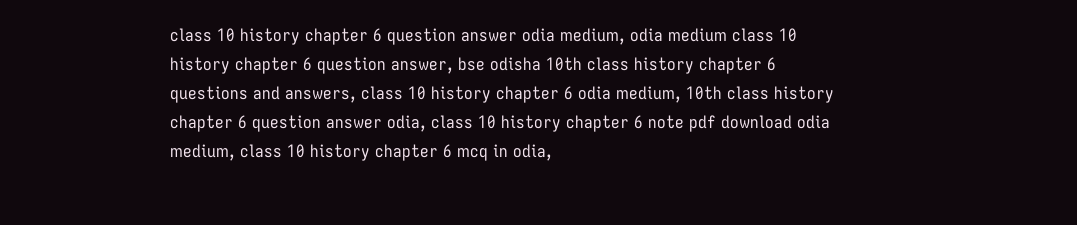class 10 history chapter 6 question answer odia medium, odia medium class 10 history chapter 6 question answer, bse odisha 10th class history chapter 6 questions and answers, class 10 history chapter 6 odia medium, 10th class history chapter 6 question answer odia, class 10 history chapter 6 note pdf download odia medium, class 10 history chapter 6 mcq in odia,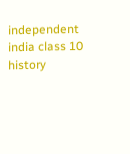independent india class 10 history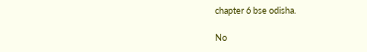chapter 6 bse odisha.

No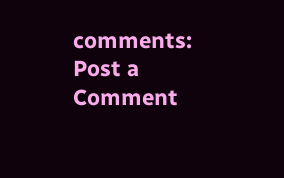comments:
Post a Comment